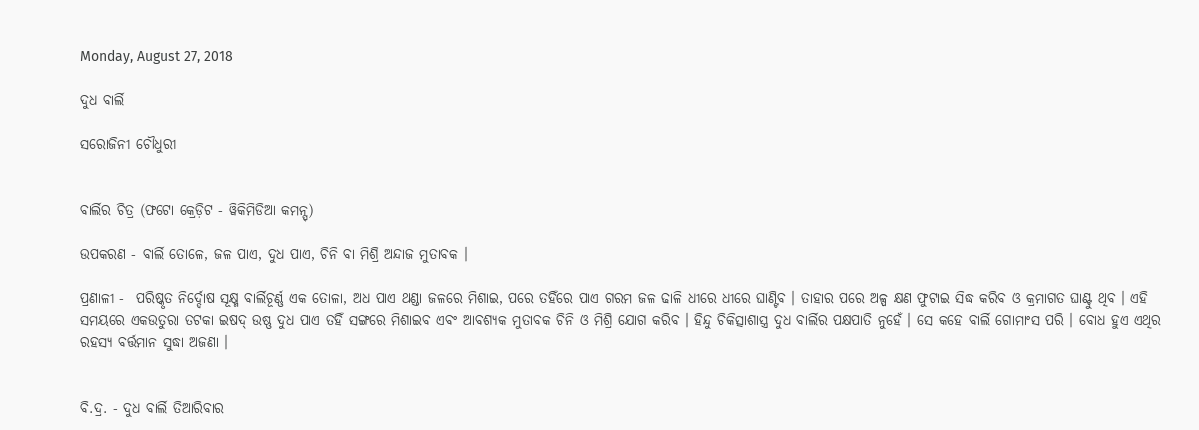Monday, August 27, 2018

ଦୁଧ ବାର୍ଲି

ସରୋଜିନୀ ଚୌଧୁରୀ


ବାର୍ଲିର ଚିତ୍ର (ଫଟୋ କ୍ରେଡ଼ିଟ - ୱିକିମିଡିଆ କମନ୍ସ୍)

ଉପକରଣ - ବାର୍ଲି ତୋଳେ, ଜଳ ପାଏ, ଦୁଧ ପାଏ, ଚିନି ବା ମିଶ୍ରି ଅନ୍ଦାଜ ମୁତାବକ ।

ପ୍ରଣାଳୀ -  ପରିଷ୍କୃତ ନିର୍ଦ୍ଦୋଷ ସୂକ୍ଷ୍ମ ବାର୍ଲିଚୂର୍ଣ୍ଣ ଏକ ତୋଳା, ଅଧ ପାଏ ଥଣ୍ଡା ଜଳରେ ମିଶାଇ, ପରେ ତହିଁରେ ପାଏ ଗରମ ଜଳ ଢାଳି ଧୀରେ ଧୀରେ ଘାଣ୍ଟିବ । ତାହାର ପରେ ଅଳ୍ପ କ୍ଷଣ ଫୁଟାଇ ସିଦ୍ଧ କରିବ ଓ କ୍ରମାଗତ ଘାଣ୍ଟୁ ଥିବ । ଏହି ସମୟରେ ଏକଉତୁରା ତଟକା ଇଷଦ୍ ଉଷ୍ଣ ଦୁଧ ପାଏ ତହିଁ ସଙ୍ଗରେ ମିଶାଇବ ଏବଂ ଆବଶ୍ୟକ ମୁତାବକ ଚିନି ଓ ମିଶ୍ରି ଯୋଗ କରିବ । ହିନ୍ଦୁ ଚିକିତ୍ସାଶାସ୍ତ୍ର ଦୁଧ ବାର୍ଲିର ପକ୍ଷପାତି ନୁହେଁ । ସେ କହେ ବାର୍ଲି ଗୋମାଂସ ପରି । ବୋଧ ହୁଏ ଏଥିର ରହସ୍ୟ ବର୍ତ୍ତମାନ ସୁଦ୍ଧା ଅଜଣା ।


ବି.ଦ୍ର. - ଦୁଧ ବାର୍ଲି ତିଆରିବାର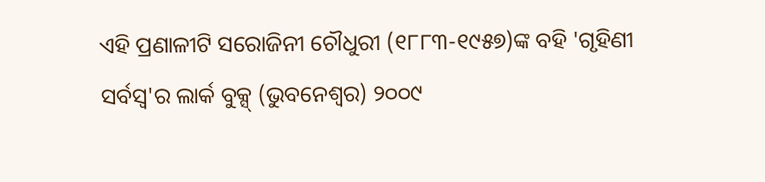ଏହି ପ୍ରଣାଳୀଟି ସରୋଜିନୀ ଚୌଧୁରୀ (୧୮୮୩-୧୯୫୭)ଙ୍କ ବହି 'ଗୃହିଣୀ ସର୍ବସ୍ୱ'ର ଲାର୍କ ବୁକ୍ସ୍ (ଭୁବନେଶ୍ୱର) ୨୦୦୯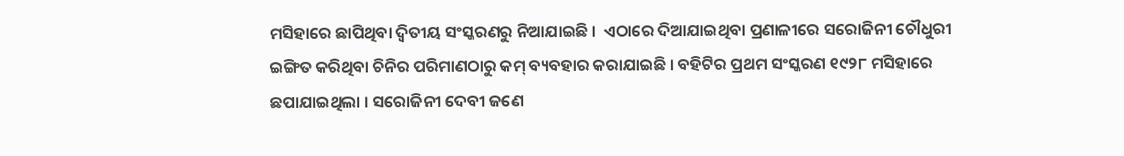ମସିହାରେ ଛାପିଥିବା ଦ୍ୱିତୀୟ ସଂସ୍କରଣରୁ ନିଆଯାଇଛି ।  ଏଠାରେ ଦିଆଯାଇଥିବା ପ୍ରଣାଳୀରେ ସରୋଜିନୀ ଚୌଧୁରୀ ଇଙ୍ଗିତ କରିଥିବା ଚିନିର ପରିମାଣଠାରୁ କମ୍ ବ୍ୟବହାର କରାଯାଇଛି । ବହିଟିର ପ୍ରଥମ ସଂସ୍କରଣ ୧୯୨୮ ମସିହାରେ ଛପାଯାଇଥିଲା । ସରୋଜିନୀ ଦେବୀ ଜଣେ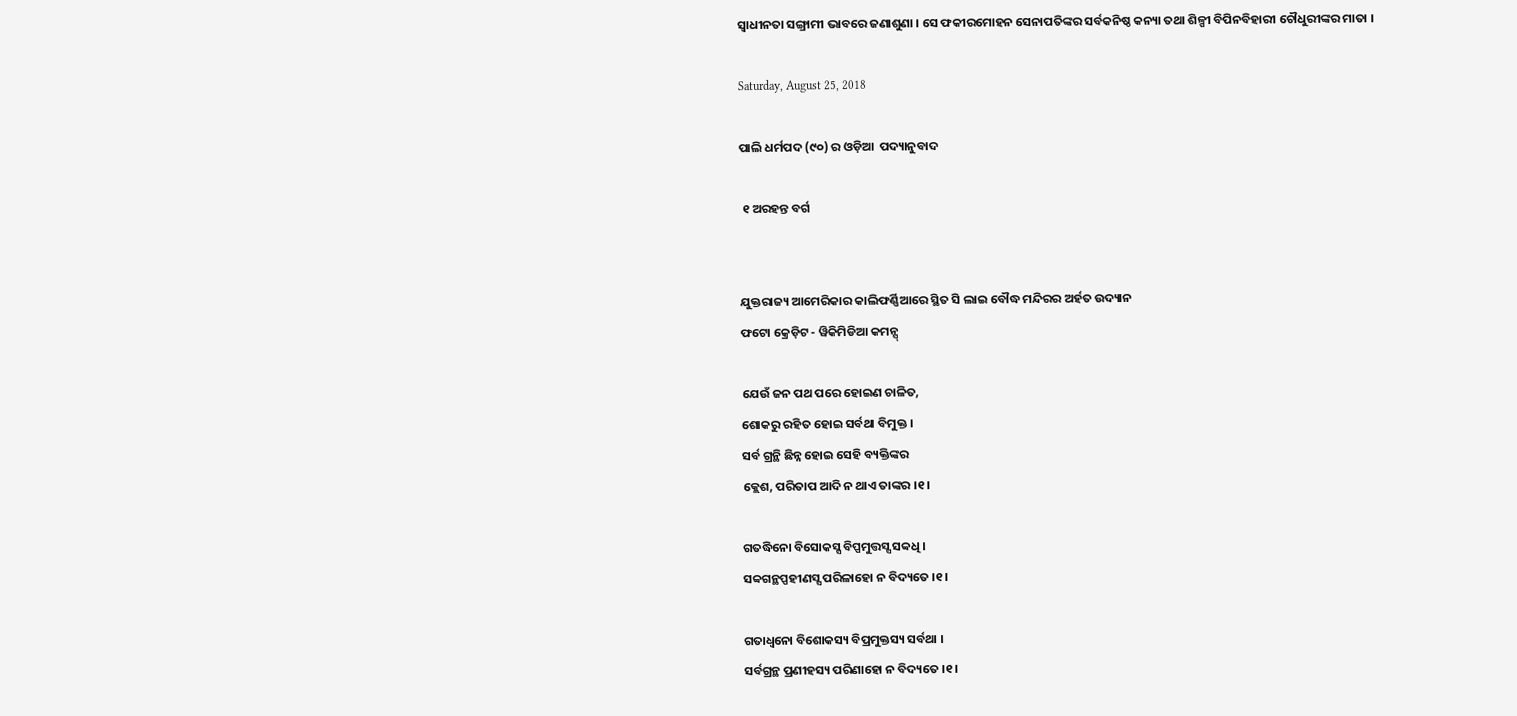ସ୍ୱାଧୀନତା ସଙ୍ଗ୍ରାମୀ ଭାବରେ ଜଣାଶୁଣା । ସେ ଫକୀରମୋହନ ସେନାପତିଙ୍କର ସର୍ବକନିଷ୍ଠ କନ୍ୟା ତଥା ଶିଳ୍ପୀ ବିପିନବିହାରୀ ଚୌଧୁରୀଙ୍କର ମାତା ।

Saturday, August 25, 2018

ପାଲି ଧର୍ମପଦ (୯୦) ର ଓଡ଼ିଆ  ପଦ୍ୟାନୁବାଦ

 ୧ ଅରହନ୍ତ ବର୍ଗ


ଯୁକ୍ତରାଜ୍ୟ ଆମେରିକାର କାଲିଫର୍ଣ୍ଣିଆରେ ସ୍ଥିତ ସି ଲାଇ ବୌଦ୍ଧ ମନ୍ଦିରର ଅର୍ହତ ଉଦ୍ୟାନ
ଫଟୋ କ୍ରେଡ଼ିଟ - ୱିକିମିଡିଆ କମନ୍ସ୍

ଯେଉଁ ଜନ ପଥ ପରେ ହୋଇଣ ଚାଳିତ,
ଶୋକରୁ ରହିତ ହୋଇ ସର୍ବଥା ବିମୁକ୍ତ ।
ସର୍ବ ଗ୍ରନ୍ଥି ଛିନ୍ନ ହୋଇ ସେହି ବ୍ୟକ୍ତିଙ୍କର
କ୍ଲେଶ, ପରିତାପ ଆଦି ନ ଥାଏ ତାଙ୍କର ।୧।

ଗତଦ୍ଧିନୋ ବିସୋକସ୍ସ ବିପ୍ପମୁତ୍ତସ୍ସ ସବ୍ୱଧି ।
ସବ୍ୱଗନ୍ଥପ୍ପହୀଣସ୍ସ ପରିଳାହୋ ନ ବିଦ୍ୟତେ ।୧।

ଗତାଧ୍ୱନୋ ବିଶୋକସ୍ୟ ବିପ୍ରମୁକ୍ତସ୍ୟ ସର୍ବଥା ।
ସର୍ବଗ୍ରନ୍ଥ ପ୍ରଣୀହସ୍ୟ ପରିଣାହୋ ନ ବିଦ୍ୟତେ ।୧।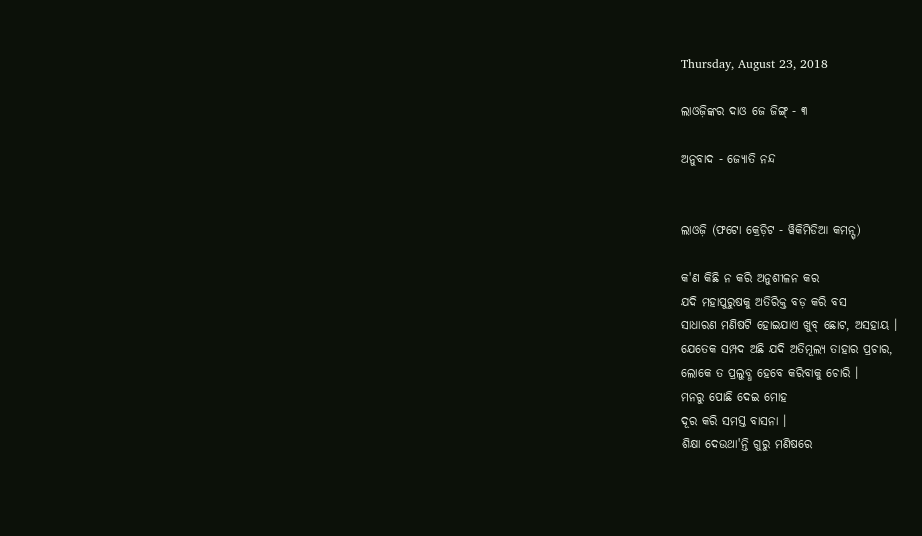Thursday, August 23, 2018

ଲାଓଜ଼ିଙ୍କର ଦାଓ ଜେ ଜିଙ୍ଗ୍ - ୩

ଅନୁବାଦ - ଜ୍ୟୋତି ନନ୍ଦ


ଲାଓଜ଼ି (ଫଟୋ କ୍ରେଡ଼ିଟ - ୱିକିମିଡିଆ କମନ୍ସ୍)

କ'ଣ କିଛି ନ କରି ଅନୁଶୀଳନ କର
ଯଦି ମହାପୁରୁଷକୁ ଅତିରିକ୍ତ ବଡ଼ କରି ବସ
ସାଧାରଣ ମଣିଷଟି ହୋଇଯାଏ ଖୁବ୍ ଛୋଟ, ଅସହାୟ ।
ଯେତେକ ସମ୍ପଦ ଅଛି ଯଦି ଅତିମୂଲ୍ୟ ତାହାର ପ୍ରଚାର,
ଲୋକେ ତ ପ୍ରଲୁବ୍ଧ ହେବେ କରିବାକୁ ଚୋରି ।
ମନରୁ ପୋଛି ଦେଇ ମୋହ
ଦୂର କରି ସମସ୍ତ ବାସନା ।
ଶିକ୍ଷା ଦେଉଥା'ନ୍ତି ଗୁରୁ ମଣିଷରେ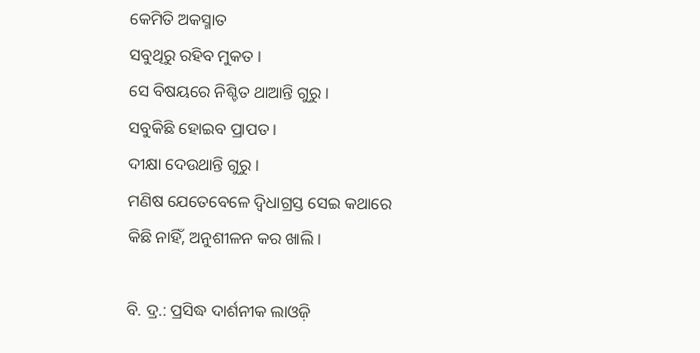କେମିତି ଅକସ୍ମାତ
ସବୁଥିରୁ ରହିବ ମୁକତ ।
ସେ ବିଷୟରେ ନିଶ୍ଚିତ ଥାଆନ୍ତି ଗୁରୁ ।
ସବୁକିଛି ହୋଇବ ପ୍ରାପତ ।
ଦୀକ୍ଷା ଦେଉଥାନ୍ତି ଗୁରୁ ।
ମଣିଷ ଯେତେବେଳେ ଦ୍ୱିଧାଗ୍ରସ୍ତ ସେଇ କଥାରେ
କିଛି ନାହିଁ, ଅନୁଶୀଳନ କର ଖାଲି ।

ବି. ଦ୍ର.: ପ୍ରସିଦ୍ଧ ଦାର୍ଶନୀକ ଲାଓଜ଼ି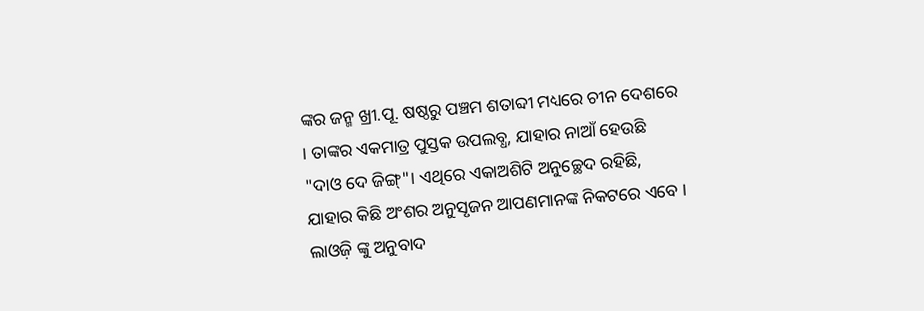ଙ୍କର ଜନ୍ମ ଖ୍ରୀ.ପୂ. ଷଷ୍ଠରୁ ପଞ୍ଚମ ଶତାବ୍ଦୀ ମଧ୍ୟରେ ଚୀନ ଦେଶରେ । ତାଙ୍କର ଏକମାତ୍ର ପୁସ୍ତକ ଉପଲବ୍ଧ, ଯାହାର ନାଆଁ ହେଉଛି "ଦାଓ ଦେ ଜିଙ୍ଗ୍"। ଏଥିରେ ଏକାଅଶିଟି ଅନୁଚ୍ଛେଦ ରହିଛି, ଯାହାର କିଛି ଅଂଶର ଅନୁସୃଜନ ଆପଣମାନଙ୍କ ନିକଟରେ ଏବେ । ଲାଓଜ଼ି ଙ୍କୁ ଅନୁବାଦ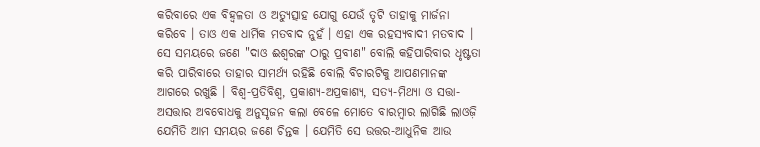କରିବାରେ ଏକ ବିହ୍ୱଳତା ଓ ଅତ୍ୟୁତ୍ସାହ ଯୋଗୁ ଯେଉଁ ତୃଟି ତାହାକୁ ମାର୍ଜନା କରିବେ । ତାଓ ଏକ ଧାର୍ମିକ ମତବାଦ ନୁହଁ । ଏହା ଏକ ରହସ୍ୟବାଦୀ ମତବାଦ । ସେ ସମୟରେ ଜଣେ "ଦାଓ ଈଶ୍ୱରଙ୍କ ଠାରୁ ପ୍ରବୀଣ" ବୋଲି କହିପାରିବାର ଧୃଷ୍ଟତା କରି ପାରିବାରେ ତାହାର ସାମର୍ଥ୍ୟ ରହିଛି ବୋଲି ବିଚାରଟିକୁ ଆପଣମାନଙ୍କ ଆଗରେ ରଖୁଛି । ବିଶ୍ୱ-ପ୍ରତିବିଶ୍ୱ, ପ୍ରକାଶ୍ୟ-ଅପ୍ରକାଶ୍ୟ, ସତ୍ୟ-ମିଥ୍ୟା ଓ ସତ୍ତା-ଅସତ୍ତାର ଅବବୋଧକୁ ଅନୁସୃଜନ କଲା ବେଳେ ମୋତେ ବାରମ୍ବାର ଲାଗିଛି ଲାଓଜ଼ି ଯେମିତି ଆମ ସମୟର ଜଣେ ଚିନ୍ତକ । ଯେମିତି ସେ ଉତ୍ତର-ଆଧୁନିକ ଆଉ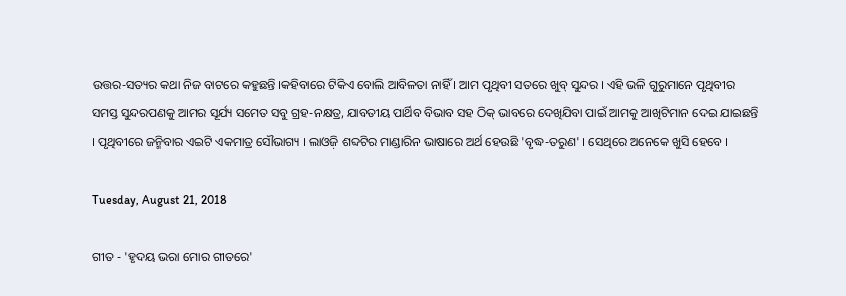ଉତ୍ତର-ସତ୍ୟର କଥା ନିଜ ବାଟରେ କହୁଛନ୍ତି ।କହିବାରେ ଟିକିଏ ବୋଲି ଆବିଳତା ନାହିଁ । ଆମ ପୃଥିବୀ ସତରେ ଖୁବ୍ ସୁନ୍ଦର । ଏହି ଭଳି ଗୁରୁମାନେ ପୃଥିବୀର ସମସ୍ତ ସୁନ୍ଦରପଣକୁ ଆମର ସୂର୍ଯ୍ୟ ସମେତ ସବୁ ଗ୍ରହ-ନକ୍ଷତ୍ର, ଯାବତୀୟ ପାର୍ଥିବ ବିଭାବ ସହ ଠିକ୍ ଭାବରେ ଦେଖିଯିବା ପାଇଁ ଆମକୁ ଆଖିଟିମାନ ଦେଇ ଯାଇଛନ୍ତି । ପୃଥିବୀରେ ଜନ୍ମିବାର ଏଇଟି ଏକମାତ୍ର ସୌଭାଗ୍ୟ । ଲାଓଜ଼ି ଶବ୍ଦଟିର ମାଣ୍ଡାରିନ ଭାଷାରେ ଅର୍ଥ ହେଉଛି 'ବୃଦ୍ଧ-ତରୁଣ' । ସେଥିରେ ଅନେକେ ଖୁସି ହେବେ ।

Tuesday, August 21, 2018

ଗୀତ - 'ହୃଦୟ ଭରା ମୋର ଗୀତରେ'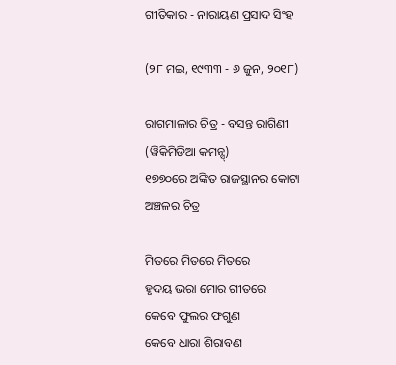ଗୀତିକାର - ନାରାୟଣ ପ୍ରସାଦ ସିଂହ

(୨୮ ମଇ, ୧୯୩୩ - ୬ ଜୁନ, ୨୦୧୮)

ରାଗମାଳାର ଚିତ୍ର - ବସନ୍ତ ରାଗିଣୀ (ୱିକିମିଡିଆ କମନ୍ସ୍)
୧୭୭୦ରେ ଅଙ୍କିତ ରାଜସ୍ଥାନର କୋଟା ଅଞ୍ଚଳର ଚିତ୍ର

ମିତରେ ମିତରେ ମିତରେ
ହୃଦୟ ଭରା ମୋର ଗୀତରେ
କେବେ ଫୁଲର ଫଗୁଣ
କେବେ ଧାରା ଶିରାବଣ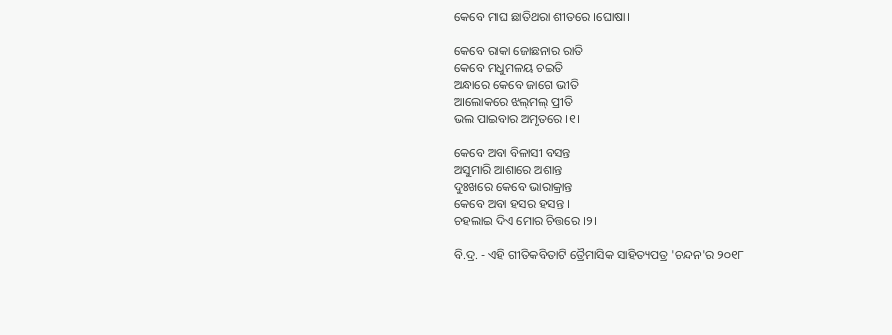କେବେ ମାଘ ଛାତିଥରା ଶୀତରେ ।ଘୋଷା।

କେବେ ରାକା ଜୋଛନାର ରାତି
କେବେ ମଧୁମଳୟ ଚଇତି
ଅନ୍ଧାରେ କେବେ ଜାଗେ ଭୀତି
ଆଲୋକରେ ଝଲ୍‌ମଲ୍ ପ୍ରୀତି
ଭଲ ପାଇବାର ଅମୃତରେ ।୧।

କେବେ ଅବା ବିଳାସୀ ବସନ୍ତ
ଅସୁମାରି ଆଶାରେ ଅଶାନ୍ତ
ଦୁଃଖରେ କେବେ ଭାରାକ୍ରାନ୍ତ
କେବେ ଅବା ହସର ହସନ୍ତ ।
ଚହଲାଇ ଦିଏ ମୋର ଚିତ୍ତରେ ।୨।

ବି.ଦ୍ର. - ଏହି ଗୀତିକବିତାଟି ତ୍ରୈମାସିକ ସାହିତ୍ୟପତ୍ର 'ଚନ୍ଦନ'ର ୨୦୧୮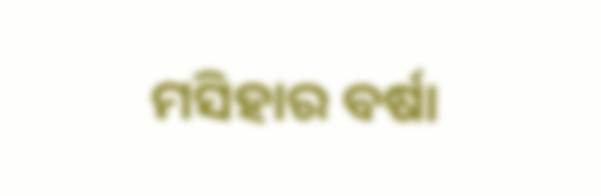ମସିହାର ବର୍ଷା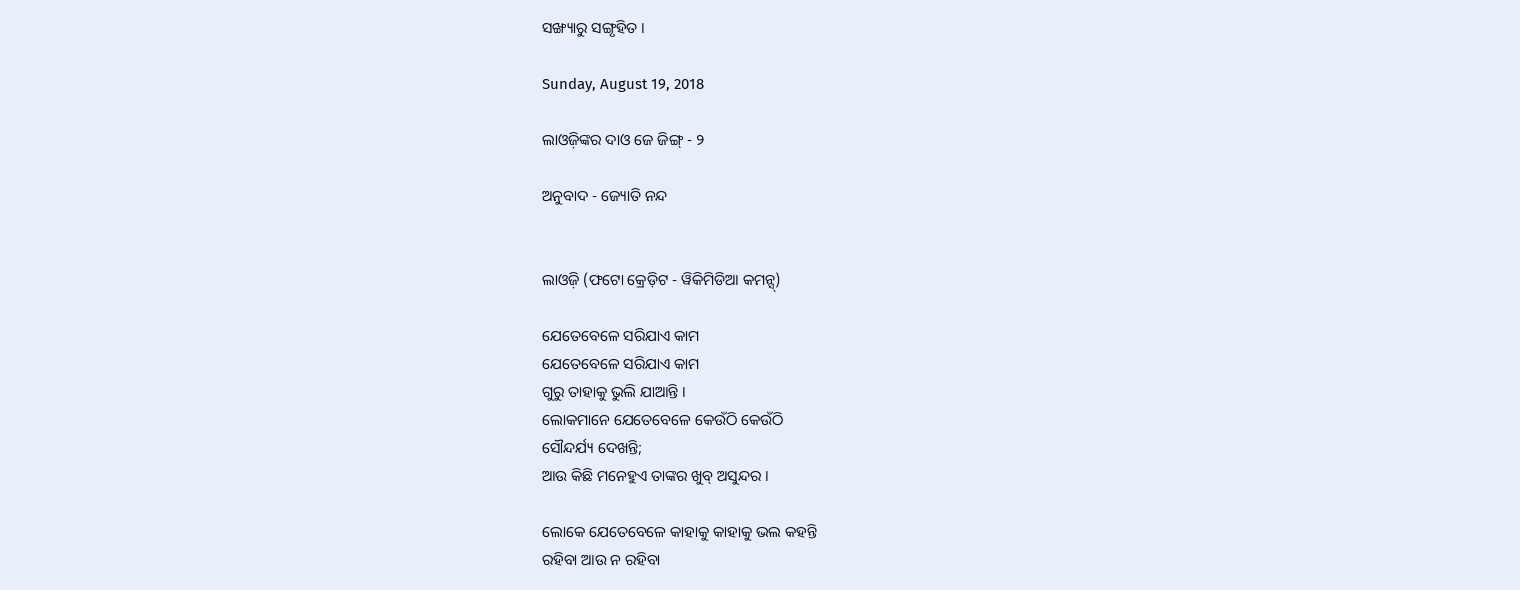ସଙ୍ଖ୍ୟାରୁ ସଙ୍ଗୃହିତ ।

Sunday, August 19, 2018

ଲାଓଜ଼ିଙ୍କର ଦାଓ ଜେ ଜିଙ୍ଗ୍ - ୨

ଅନୁବାଦ - ଜ୍ୟୋତି ନନ୍ଦ


ଲାଓଜ଼ି (ଫଟୋ କ୍ରେଡ଼ିଟ - ୱିକିମିଡିଆ କମନ୍ସ୍)

ଯେତେବେଳେ ସରିଯାଏ କାମ
ଯେତେବେଳେ ସରିଯାଏ କାମ
ଗୁରୁ ତାହାକୁ ଭୁଲି ଯାଆନ୍ତି ।
ଲୋକମାନେ ଯେତେବେଳେ କେଉଁଠି କେଉଁଠି
ସୌନ୍ଦର୍ଯ୍ୟ ଦେଖନ୍ତି;
ଆଉ କିଛି ମନେହୁଏ ତାଙ୍କର ଖୁବ୍ ଅସୁନ୍ଦର ।

ଲୋକେ ଯେତେବେଳେ କାହାକୁ କାହାକୁ ଭଲ କହନ୍ତି
ରହିବା ଆଉ ନ ରହିବା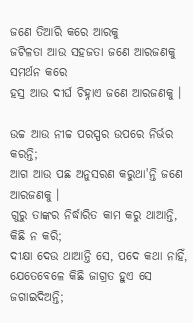ଜଣେ ତିଆରି କରେ ଆରକୁ
ଜଟିଳତା ଆଉ ସହଜତା ଜଣେ ଆରଜଣକୁ ସମର୍ଥନ କରେ
ହସ୍ର ଆଉ ଦୀର୍ଘ ଚିହ୍ନାଏ ଜଣେ ଆରଜଣକୁ ।

ଉଚ୍ଚ ଆଉ ନୀଚ୍ଚ ପରସ୍ପର ଉପରେ ନିର୍ଭର କରନ୍ତି;
ଆଗ ଆଉ ପଛ ଅନୁସରଣ କରୁଥା'ନ୍ତି ଜଣେ ଆରଜଣକୁ ।
ଗୁରୁ ତାଙ୍କର ନିର୍ଦ୍ଧାରିତ କାମ କରୁ ଥାଆନ୍ତି, କିଛି ନ କରି;
ଦୀକ୍ଷା ଦେଉ ଥାଆନ୍ତି ସେ, ପଦେ କଥା ନାହିଁ,
ଯେତେବେଳେ କିଛି ଜାଗ୍ରତ ହୁଏ ସେ ଜଗାଇଦିଅନ୍ତି;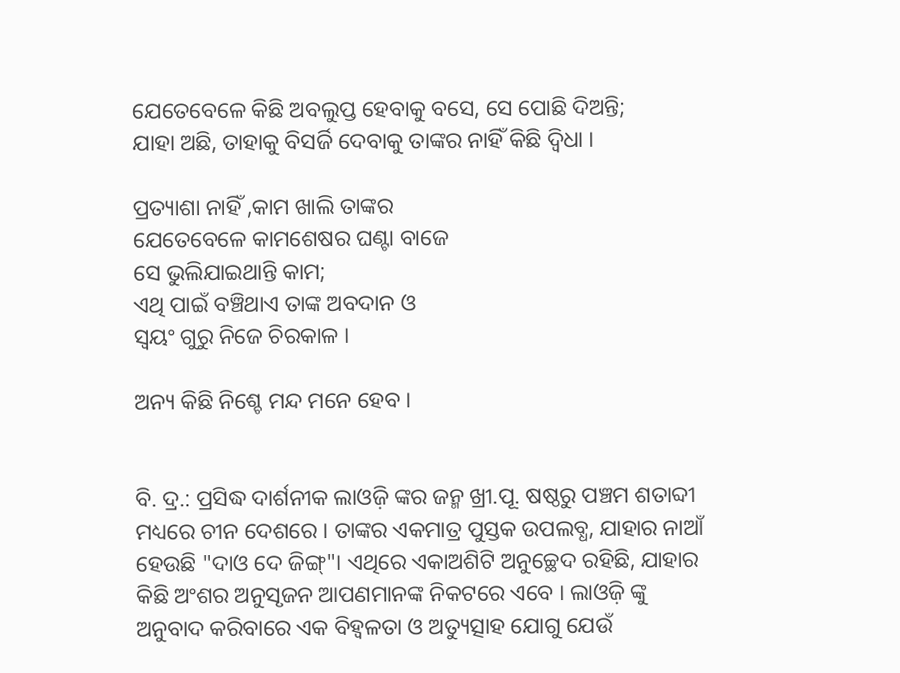ଯେତେବେଳେ କିଛି ଅବଲୁପ୍ତ ହେବାକୁ ବସେ, ସେ ପୋଛି ଦିଅନ୍ତି;
ଯାହା ଅଛି, ତାହାକୁ ବିସର୍ଜି ଦେବାକୁ ତାଙ୍କର ନାହିଁ କିଛି ଦ୍ୱିଧା ।

ପ୍ରତ୍ୟାଶା ନାହିଁ ,କାମ ଖାଲି ତାଙ୍କର
ଯେତେବେଳେ କାମଶେଷର ଘଣ୍ଟା ବାଜେ
ସେ ଭୁଲିଯାଇଥାନ୍ତି କାମ;
ଏଥି ପାଇଁ ବଞ୍ଚିଥାଏ ତାଙ୍କ ଅବଦାନ ଓ
ସ୍ୱୟଂ ଗୁରୁ ନିଜେ ଚିରକାଳ ।

ଅନ୍ୟ କିଛି ନିଶ୍ଚେ ମନ୍ଦ ମନେ ହେବ ।


ବି. ଦ୍ର.: ପ୍ରସିଦ୍ଧ ଦାର୍ଶନୀକ ଲାଓଜ଼ି ଙ୍କର ଜନ୍ମ ଖ୍ରୀ.ପୂ. ଷଷ୍ଠରୁ ପଞ୍ଚମ ଶତାବ୍ଦୀ ମଧ୍ୟରେ ଚୀନ ଦେଶରେ । ତାଙ୍କର ଏକମାତ୍ର ପୁସ୍ତକ ଉପଲବ୍ଧ, ଯାହାର ନାଆଁ ହେଉଛି "ଦାଓ ଦେ ଜିଙ୍ଗ୍"। ଏଥିରେ ଏକାଅଶିଟି ଅନୁଚ୍ଛେଦ ରହିଛି, ଯାହାର କିଛି ଅଂଶର ଅନୁସୃଜନ ଆପଣମାନଙ୍କ ନିକଟରେ ଏବେ । ଲାଓଜ଼ି ଙ୍କୁ ଅନୁବାଦ କରିବାରେ ଏକ ବିହ୍ୱଳତା ଓ ଅତ୍ୟୁତ୍ସାହ ଯୋଗୁ ଯେଉଁ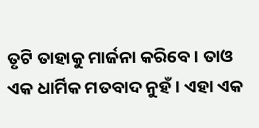ତୃଟି ତାହାକୁ ମାର୍ଜନା କରିବେ । ତାଓ ଏକ ଧାର୍ମିକ ମତବାଦ ନୁହଁ । ଏହା ଏକ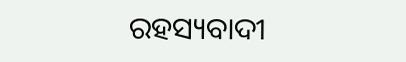ରହସ୍ୟବାଦୀ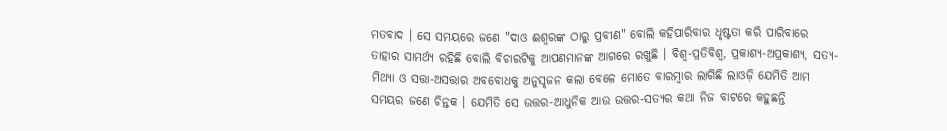ମତବାଦ । ସେ ସମୟରେ ଜଣେ "ଦାଓ ଈଶ୍ୱରଙ୍କ ଠାରୁ ପ୍ରବୀଣ" ବୋଲି କହିପାରିବାର ଧୃଷ୍ଟତା କରି ପାରିବାରେ ତାହାର ସାମର୍ଥ୍ୟ ରହିଛି ବୋଲି ବିଚାରଟିକୁ ଆପଣମାନଙ୍କ ଆଗରେ ରଖୁଛି । ବିଶ୍ୱ-ପ୍ରତିବିଶ୍ୱ, ପ୍ରକାଶ୍ୟ-ଅପ୍ରକାଶ୍ୟ, ସତ୍ୟ-ମିଥ୍ୟା ଓ ସତ୍ତା-ଅସତ୍ତାର ଅବବୋଧକୁ ଅନୁସୃଜନ କଲା ବେଳେ ମୋତେ ବାରମ୍ବାର ଲାଗିଛି ଲାଓଜ଼ି ଯେମିତି ଆମ ସମୟର ଜଣେ ଚିନ୍ତକ । ଯେମିତି ସେ ଉତ୍ତର-ଆଧୁନିକ ଆଉ ଉତ୍ତର-ସତ୍ୟର କଥା ନିଜ ବାଟରେ କହୁଛନ୍ତି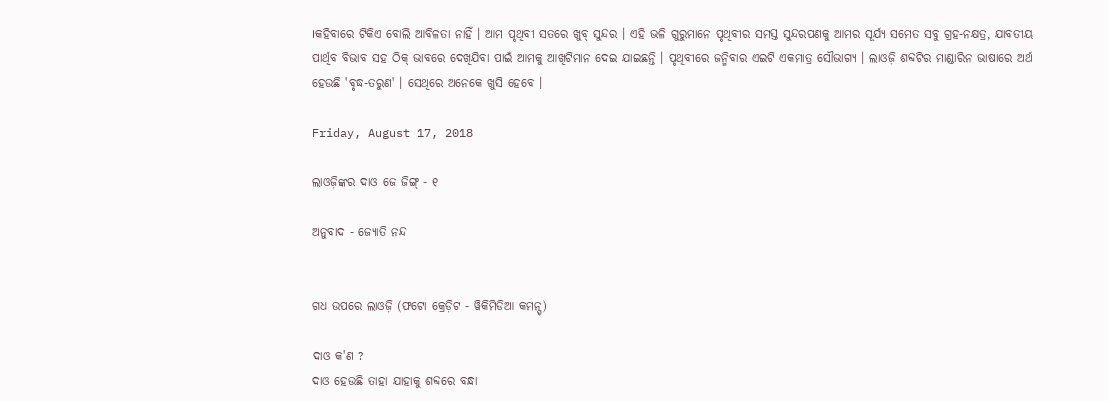।କହିବାରେ ଟିକିଏ ବୋଲି ଆବିଳତା ନାହିଁ । ଆମ ପୃଥିବୀ ସତରେ ଖୁବ୍ ସୁନ୍ଦର । ଏହି ଭଳି ଗୁରୁମାନେ ପୃଥିବୀର ସମସ୍ତ ସୁନ୍ଦରପଣକୁ ଆମର ସୂର୍ଯ୍ୟ ସମେତ ସବୁ ଗ୍ରହ-ନକ୍ଷତ୍ର, ଯାବତୀୟ ପାର୍ଥିବ ବିଭାବ ସହ ଠିକ୍ ଭାବରେ ଦେଖିଯିବା ପାଇଁ ଆମକୁ ଆଖିଟିମାନ ଦେଇ ଯାଇଛନ୍ତି । ପୃଥିବୀରେ ଜନ୍ମିବାର ଏଇଟି ଏକମାତ୍ର ସୌଭାଗ୍ୟ । ଲାଓଜ଼ି ଶବ୍ଦଟିର ମାଣ୍ଡାରିନ ଭାଷାରେ ଅର୍ଥ ହେଉଛି 'ବୃଦ୍ଧ-ତରୁଣ' । ସେଥିରେ ଅନେକେ ଖୁସି ହେବେ ।

Friday, August 17, 2018

ଲାଓଜ଼ିଙ୍କର ଦାଓ ଜେ ଜିଙ୍ଗ୍ - ୧

ଅନୁବାଦ - ଜ୍ୟୋତି ନନ୍ଦ


ଗଧ ଉପରେ ଲାଓଜ଼ି (ଫଟୋ କ୍ରେଡ଼ିଟ - ୱିକିମିଡିଆ କମନ୍ସ୍)

ଦାଓ କ'ଣ ?
ଦାଓ ହେଉଛି ତାହା ଯାହାକୁ ଶବ୍ଦରେ ବନ୍ଧା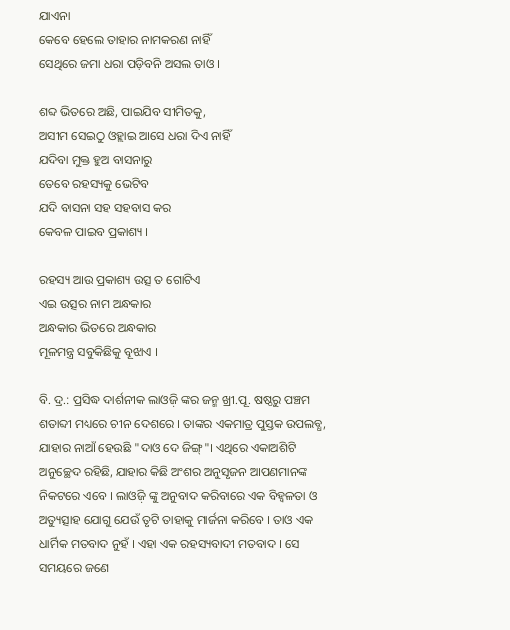ଯାଏନା
କେବେ ହେଲେ ତାହାର ନାମକରଣ ନାହିଁ
ସେଥିରେ ଜମା ଧରା ପଡ଼ିବନି ଅସଲ ତାଓ ।

ଶବ୍ଦ ଭିତରେ ଅଛି, ପାଇଯିବ ସୀମିତକୁ,
ଅସୀମ ସେଇଠୁ ଓହ୍ଲାଇ ଆସେ ଧରା ଦିଏ ନାହିଁ
ଯଦିବା ମୁକ୍ତ ହୁଅ ବାସନାରୁ
ତେବେ ରହସ୍ୟକୁ ଭେଟିବ
ଯଦି ବାସନା ସହ ସହବାସ କର
କେବଳ ପାଇବ ପ୍ରକାଶ୍ୟ ।

ରହସ୍ୟ ଆଉ ପ୍ରକାଶ୍ୟ ଉତ୍ସ ତ ଗୋଟିଏ
ଏଇ ଉତ୍ସର ନାମ ଅନ୍ଧକାର
ଅନ୍ଧକାର ଭିତରେ ଅନ୍ଧକାର
ମୂଳମନ୍ତ୍ର ସବୁକିଛିକୁ ବୂଝାଏ ।

ବି. ଦ୍ର.: ପ୍ରସିଦ୍ଧ ଦାର୍ଶନୀକ ଲାଓଜ଼ି ଙ୍କର ଜନ୍ମ ଖ୍ରୀ.ପୂ. ଷଷ୍ଠରୁ ପଞ୍ଚମ ଶତାବ୍ଦୀ ମଧ୍ୟରେ ଚୀନ ଦେଶରେ । ତାଙ୍କର ଏକମାତ୍ର ପୁସ୍ତକ ଉପଲବ୍ଧ, ଯାହାର ନାଆଁ ହେଉଛି "ଦାଓ ଦେ ଜିଙ୍ଗ୍"। ଏଥିରେ ଏକାଅଶିଟି ଅନୁଚ୍ଛେଦ ରହିଛି, ଯାହାର କିଛି ଅଂଶର ଅନୁସୃଜନ ଆପଣମାନଙ୍କ ନିକଟରେ ଏବେ । ଲାଓଜ଼ି ଙ୍କୁ ଅନୁବାଦ କରିବାରେ ଏକ ବିହ୍ୱଳତା ଓ ଅତ୍ୟୁତ୍ସାହ ଯୋଗୁ ଯେଉଁ ତୃଟି ତାହାକୁ ମାର୍ଜନା କରିବେ । ତାଓ ଏକ ଧାର୍ମିକ ମତବାଦ ନୁହଁ । ଏହା ଏକ ରହସ୍ୟବାଦୀ ମତବାଦ । ସେ ସମୟରେ ଜଣେ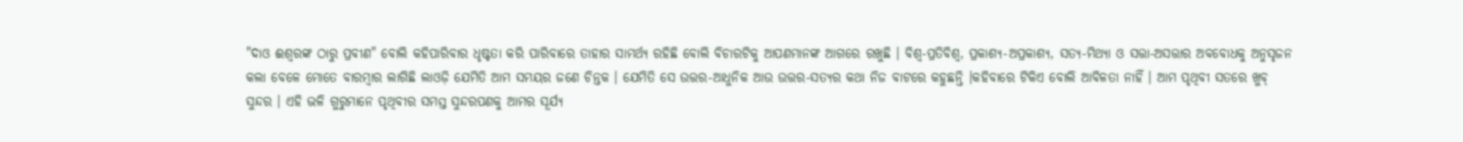"ଦାଓ ଈଶ୍ୱରଙ୍କ ଠାରୁ ପ୍ରବୀଣ" ବୋଲି କହିପାରିବାର ଧୃଷ୍ଟତା କରି ପାରିବାରେ ତାହାର ସାମର୍ଥ୍ୟ ରହିଛି ବୋଲି ବିଚାରଟିକୁ ଆପଣମାନଙ୍କ ଆଗରେ ରଖୁଛି । ବିଶ୍ୱ-ପ୍ରତିବିଶ୍ୱ, ପ୍ରକାଶ୍ୟ-ଅପ୍ରକାଶ୍ୟ, ସତ୍ୟ-ମିଥ୍ୟା ଓ ସତ୍ତା-ଅସତ୍ତାର ଅବବୋଧକୁ ଅନୁସୃଜନ କଲା ବେଳେ ମୋତେ ବାରମ୍ବାର ଲାଗିଛି ଲାଓଜ଼ି ଯେମିତି ଆମ ସମୟର ଜଣେ ଚିନ୍ତକ । ଯେମିତି ସେ ଉତ୍ତର-ଆଧୁନିକ ଆଉ ଉତ୍ତର-ସତ୍ୟର କଥା ନିଜ ବାଟରେ କହୁଛନ୍ତି ।କହିବାରେ ଟିକିଏ ବୋଲି ଆବିଳତା ନାହିଁ । ଆମ ପୃଥିବୀ ସତରେ ଖୁବ୍ ସୁନ୍ଦର । ଏହି ଭଳି ଗୁରୁମାନେ ପୃଥିବୀର ସମସ୍ତ ସୁନ୍ଦରପଣକୁ ଆମର ସୂର୍ଯ୍ୟ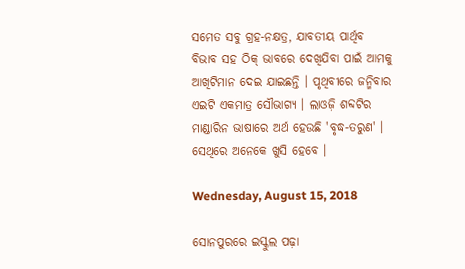ସମେତ ସବୁ ଗ୍ରହ-ନକ୍ଷତ୍ର, ଯାବତୀୟ ପାର୍ଥିବ ବିଭାବ ସହ ଠିକ୍ ଭାବରେ ଦେଖିଯିବା ପାଇଁ ଆମକୁ ଆଖିଟିମାନ ଦେଇ ଯାଇଛନ୍ତି । ପୃଥିବୀରେ ଜନ୍ମିବାର ଏଇଟି ଏକମାତ୍ର ସୌଭାଗ୍ୟ । ଲାଓଜ଼ି ଶବ୍ଦଟିର ମାଣ୍ଡାରିନ ଭାଷାରେ ଅର୍ଥ ହେଉଛି 'ବୃଦ୍ଧ-ତରୁଣ' । ସେଥିରେ ଅନେକେ ଖୁସି ହେବେ ।

Wednesday, August 15, 2018

ସୋନପୁରରେ ଇସ୍କୁଲ ପଢ଼ା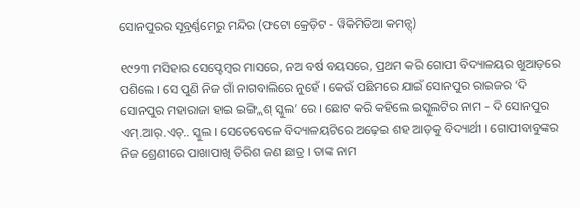ସୋନପୁରର ସୂବ୍ରର୍ଣ୍ଣମେରୁ ମନ୍ଦିର (ଫଟୋ କ୍ରେଡ଼ିଟ - ୱିକିମିଡିଆ କମନ୍ସ୍)

୧୯୨୩ ମସିହାର ସେପ୍ଟେମ୍ବର ମାସରେ, ନଅ ବର୍ଷ ବୟସରେ, ପ୍ରଥମ କରି ଗୋପୀ ବିଦ୍ୟାଳୟର ଖୁଆଡ଼ରେ ପଶିଲେ । ସେ ପୁଣି ନିଜ ଗାଁ ନାଗବାଲିରେ ନୁହେଁ । କେଉଁ ପଛିମରେ ଯାଇଁ ସୋନପୁର ରାଇଜର ‘ଦି ସୋନପୁର ମହାରାଜା ହାଇ ଇଙ୍ଗ୍ଲିଶ୍ ସ୍କୁଲ’ ରେ । ଛୋଟ କରି କହିଲେ ଇସ୍କୁଲଟିର ନାମ – ଦି ସୋନପୁର ଏମ୍.ଆର୍.ଏଚ୍.. ସ୍କୁଲ । ସେତେବେଳେ ବିଦ୍ୟାଳୟଟିରେ ଅଢ଼େଇ ଶହ ଆଡ଼କୁ ବିଦ୍ୟାର୍ଥୀ । ଗୋପୀବାବୁଙ୍କର ନିଜ ଶ୍ରେଣୀରେ ପାଖାପାଖି ତିରିଶ ଜଣ ଛାତ୍ର । ତାଙ୍କ ନାମ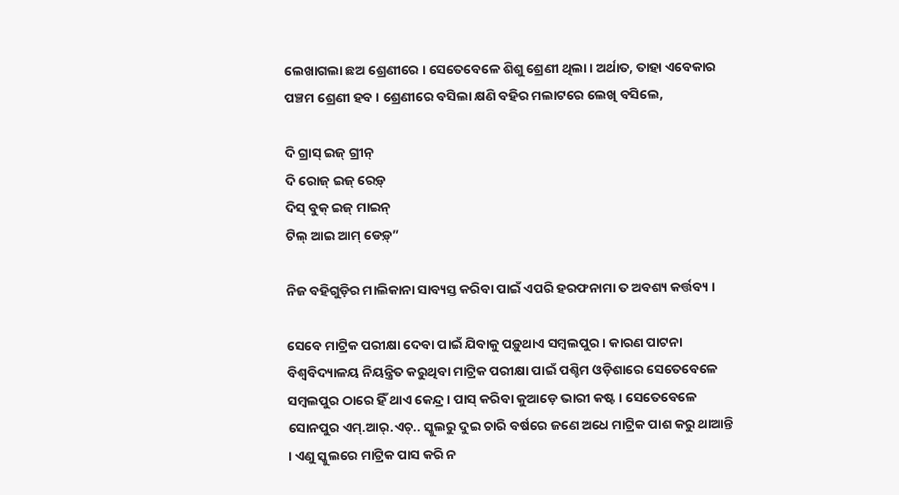ଲେଖାଗଲା ଛଅ ଶ୍ରେଣୀରେ । ସେତେବେଳେ ଶିଶୁ ଶ୍ରେଣୀ ଥିଲା । ଅର୍ଥାତ, ତାହା ଏବେକାର ପଞ୍ଚମ ଶ୍ରେଣୀ ହବ । ଶ୍ରେଣୀରେ ବସିଲା କ୍ଷଣି ବହିର ମଲାଟରେ ଲେଖି ବସିଲେ,

ଦି ଗ୍ରାସ୍ ଇଜ୍ ଗ୍ରୀନ୍
ଦି ରୋଜ୍ ଇଜ୍ ରେଡ଼୍
ଦିସ୍ ବୁକ୍ ଇଜ୍ ମାଇନ୍
ଟିଲ୍ ଆଇ ଆମ୍ ଡେଡ଼୍”

ନିଜ ବହିଗୁଡ଼ିର ମାଲିକାନା ସାବ୍ୟସ୍ତ କରିବା ପାଇଁ ଏପରି ହରଫନାମା ତ ଅବଶ୍ୟ କର୍ତ୍ତବ୍ୟ ।

ସେବେ ମାଟ୍ରିକ ପରୀକ୍ଷା ଦେବା ପାଇଁ ଯିବାକୁ ପଡ଼ୁଥାଏ ସମ୍ବଲପୁର । କାରଣ ପାଟନା ବିଶ୍ୱବିଦ୍ୟାଳୟ ନିୟନ୍ତ୍ରିତ କରୁଥିବା ମାଟ୍ରିକ ପରୀକ୍ଷା ପାଇଁ ପଶ୍ଚିମ ଓଡ଼ିଶାରେ ସେତେବେଳେ ସମ୍ବଲପୁର ଠାରେ ହିଁ ଥାଏ କେନ୍ଦ୍ର । ପାସ୍ କରିବା କୁଆଡ଼େ ଭାରୀ କଷ୍ଟ । ସେତେବେଳେ ସୋନପୁର ଏମ୍.ଆର୍.ଏଚ୍.. ସ୍କୁଲରୁ ଦୁଇ ଚାରି ବର୍ଷରେ ଜଣେ ଅଧେ ମାଟ୍ରିକ ପାଶ କରୁ ଥାଆନ୍ତି । ଏଣୁ ସ୍କୁଲରେ ମାଟ୍ରିକ ପାସ କରି ନ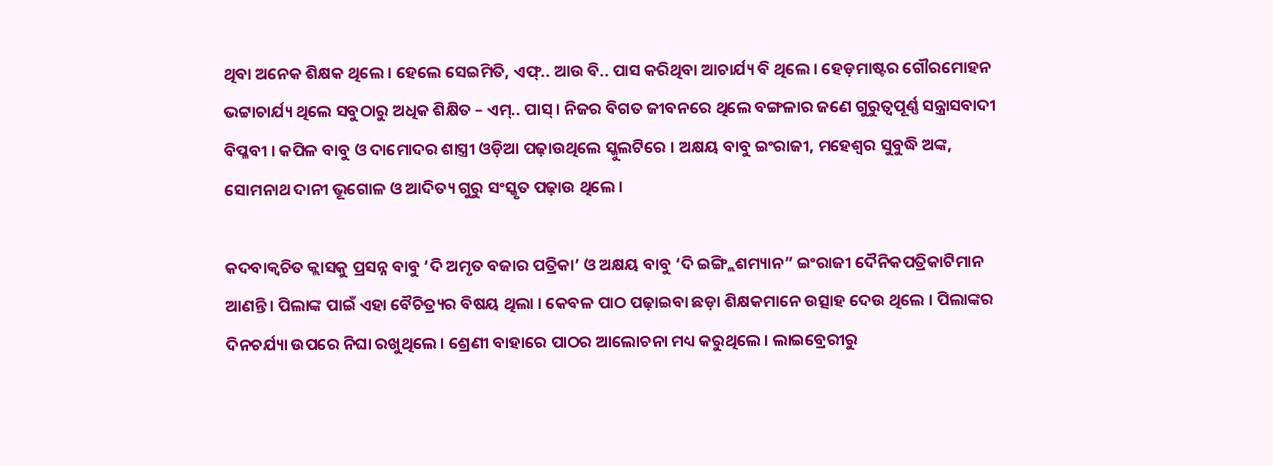ଥିବା ଅନେକ ଶିକ୍ଷକ ଥିଲେ । ହେଲେ ସେଇମିତି, ଏଫ୍.. ଆଉ ବି.. ପାସ କରିଥିବା ଆଚାର୍ଯ୍ୟ ବି ଥିଲେ । ହେଡ଼ମାଷ୍ଟର ଗୌରମୋହନ ଭଟ୍ଟାଚାର୍ଯ୍ୟ ଥିଲେ ସବୁଠାରୁ ଅଧିକ ଶିକ୍ଷିତ – ଏମ୍.. ପାସ୍ । ନିଜର ବିଗତ ଜୀବନରେ ଥିଲେ ବଙ୍ଗଳାର ଜଣେ ଗୁରୁତ୍ୱପୂର୍ଣ୍ଣ ସନ୍ତ୍ରାସବାଦୀ ବିପ୍ଳବୀ । କପିଳ ବାବୁ ଓ ଦାମୋଦର ଶାସ୍ତ୍ରୀ ଓଡ଼ିଆ ପଢ଼ାଉଥିଲେ ସ୍କୁଲଟିରେ । ଅକ୍ଷୟ ବାବୁ ଇଂରାଜୀ, ମହେଶ୍ୱର ସୁବୁଦ୍ଧି ଅଙ୍କ, ସୋମନାଥ ଦାନୀ ଭୂଗୋଳ ଓ ଆଦିତ୍ୟ ଗୁରୁ ସଂସ୍କୃତ ପଢ଼ାଉ ଥିଲେ ।

କଦବାକ୍ୱଚିତ କ୍ଲାସକୁ ପ୍ରସନ୍ନ ବାବୁ ‘ଦି ଅମୃତ ବଜାର ପତ୍ରିକା’ ଓ ଅକ୍ଷୟ ବାବୁ ‘ଦି ଇଙ୍ଗ୍ଲିଶମ୍ୟାନ” ଇଂରାଜୀ ଦୈନିକପତ୍ରିକାଟିମାନ ଆଣନ୍ତି । ପିଲାଙ୍କ ପାଇଁ ଏହା ବୈଚିତ୍ର୍ୟର ବିଷୟ ଥିଲା । କେବଳ ପାଠ ପଢ଼ାଇବା ଛଡ଼ା ଶିକ୍ଷକମାନେ ଉତ୍ସାହ ଦେଉ ଥିଲେ । ପିଲାଙ୍କର ଦିନଚର୍ଯ୍ୟା ଉପରେ ନିଘା ରଖୁଥିଲେ । ଶ୍ରେଣୀ ବାହାରେ ପାଠର ଆଲୋଚନା ମଧ୍ୟ କରୁଥିଲେ । ଲାଇବ୍ରେରୀରୁ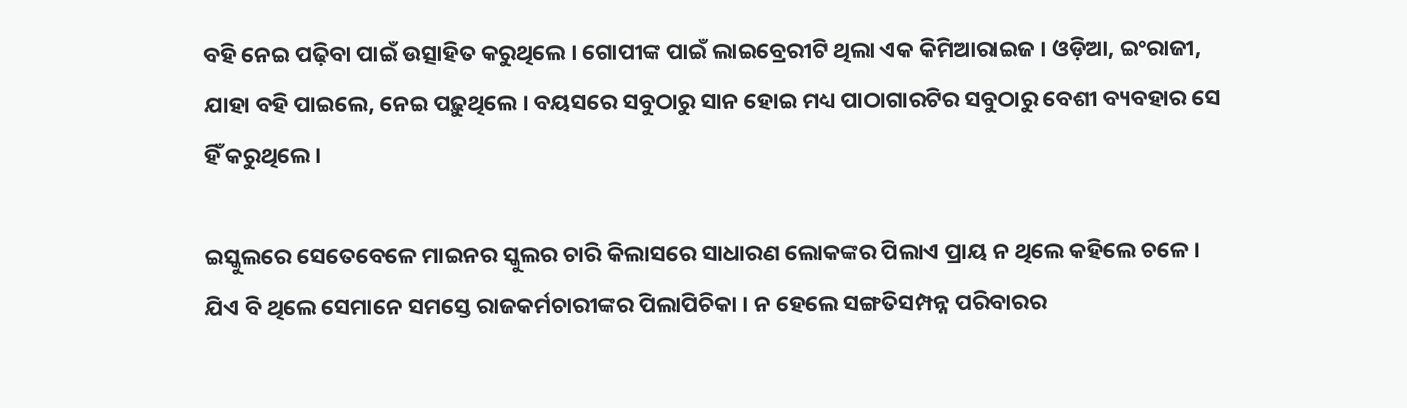ବହି ନେଇ ପଢ଼ିବା ପାଇଁ ଉତ୍ସାହିତ କରୁଥିଲେ । ଗୋପୀଙ୍କ ପାଇଁ ଲାଇବ୍ରେରୀଟି ଥିଲା ଏକ କିମିଆରାଇଜ । ଓଡ଼ିଆ, ଇଂରାଜୀ, ଯାହା ବହି ପାଇଲେ, ନେଇ ପଢ଼ୁଥିଲେ । ବୟସରେ ସବୁଠାରୁ ସାନ ହୋଇ ମଧ୍ୟ ପାଠାଗାରଟିର ସବୁଠାରୁ ବେଶୀ ବ୍ୟବହାର ସେ ହିଁ କରୁଥିଲେ ।

ଇସ୍କୁଲରେ ସେତେବେଳେ ମାଇନର ସ୍କୁଲର ଚାରି କିଲାସରେ ସାଧାରଣ ଲୋକଙ୍କର ପିଲାଏ ପ୍ରାୟ ନ ଥିଲେ କହିଲେ ଚଳେ । ଯିଏ ବି ଥିଲେ ସେମାନେ ସମସ୍ତେ ରାଜକର୍ମଚାରୀଙ୍କର ପିଲାପିଚିକା । ନ ହେଲେ ସଙ୍ଗତିସମ୍ପନ୍ନ ପରିବାରର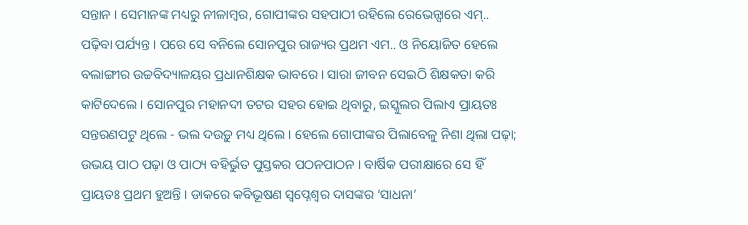ସନ୍ତାନ । ସେମାନଙ୍କ ମଧ୍ୟରୁ ନୀଳାମ୍ବର, ଗୋପୀଙ୍କର ସହପାଠୀ ରହିଲେ ରେଭେନ୍ସାରେ ଏମ୍.. ପଢ଼ିବା ପର୍ଯ୍ୟନ୍ତ । ପରେ ସେ ବନିଲେ ସୋନପୁର ରାଜ୍ୟର ପ୍ରଥମ ଏମ.. ଓ ନିୟୋଜିତ ହେଲେ ବଲାଙ୍ଗୀର ଉଚ୍ଚବିଦ୍ୟାଳୟର ପ୍ରଧାନଶିକ୍ଷକ ଭାବରେ । ସାରା ଜୀବନ ସେଇଠି ଶିକ୍ଷକତା କରି କାଟିଦେଲେ । ସୋନପୁର ମହାନଦୀ ତଟର ସହର ହୋଇ ଥିବାରୁ, ଇସ୍କୁଲର ପିଲାଏ ପ୍ରାୟତଃ ସନ୍ତରଣପଟୁ ଥିଲେ - ଭଲ ଦଉଡ଼ୁ ମଧ୍ୟ ଥିଲେ । ହେଲେ ଗୋପୀଙ୍କର ପିଲାବେଳୁ ନିଶା ଥିଲା ପଢ଼ା; ଉଭୟ ପାଠ ପଢ଼ା ଓ ପାଠ୍ୟ ବହିର୍ଭୁତ ପୁସ୍ତକର ପଠନପାଠନ । ବାର୍ଷିକ ପରୀକ୍ଷାରେ ସେ ହିଁ ପ୍ରାୟତଃ ପ୍ରଥମ ହୁଅନ୍ତି । ଡାକରେ କବିଭୂଷଣ ସ୍ୱପ୍ନେଶ୍ୱର ଦାସଙ୍କର ‘ସାଧନା’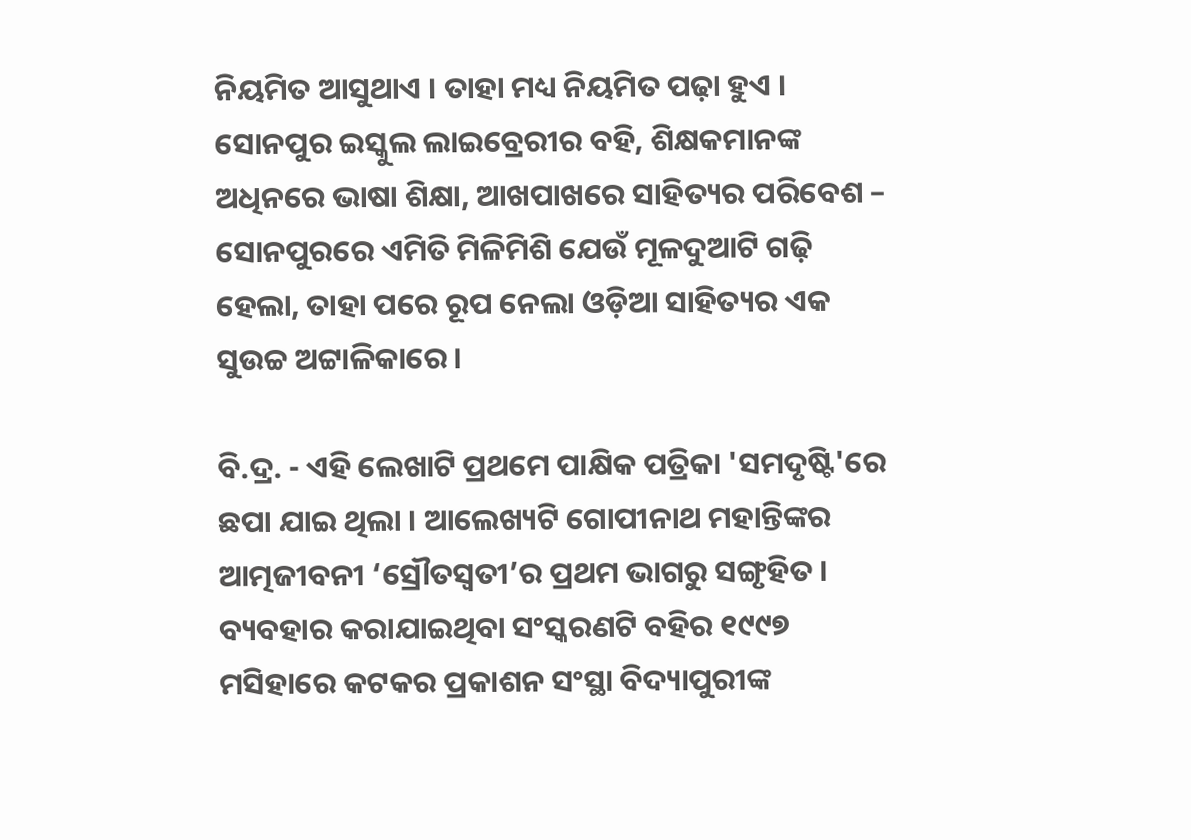ନିୟମିତ ଆସୁଥାଏ । ତାହା ମଧ୍ୟ ନିୟମିତ ପଢ଼ା ହୁଏ । ସୋନପୁର ଇସ୍କୁଲ ଲାଇବ୍ରେରୀର ବହି, ଶିକ୍ଷକମାନଙ୍କ ଅଧିନରେ ଭାଷା ଶିକ୍ଷା, ଆଖପାଖରେ ସାହିତ୍ୟର ପରିବେଶ – ସୋନପୁରରେ ଏମିତି ମିଳିମିଶି ଯେଉଁ ମୂଳଦୁଆଟି ଗଢ଼ି ହେଲା, ତାହା ପରେ ରୂପ ନେଲା ଓଡ଼ିଆ ସାହିତ୍ୟର ଏକ ସୁଉଚ୍ଚ ଅଟ୍ଟାଳିକାରେ ।

ବି.ଦ୍ର. - ଏହି ଲେଖାଟି ପ୍ରଥମେ ପାକ୍ଷିକ ପତ୍ରିକା 'ସମଦୃଷ୍ଟି'ରେ ଛପା ଯାଇ ଥିଲା । ଆଲେଖ୍ୟଟି ଗୋପୀନାଥ ମହାନ୍ତିଙ୍କର ଆତ୍ମଜୀବନୀ ‘ସ୍ରୌତସ୍ୱତୀ’ର ପ୍ରଥମ ଭାଗରୁ ସଙ୍ଗୃହିତ । ବ୍ୟବହାର କରାଯାଇଥିବା ସଂସ୍କରଣଟି ବହିର ୧୯୯୭ ମସିହାରେ କଟକର ପ୍ରକାଶନ ସଂସ୍ଥା ବିଦ୍ୟାପୁରୀଙ୍କ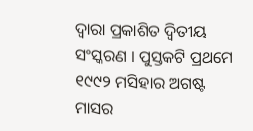ଦ୍ୱାରା ପ୍ରକାଶିତ ଦ୍ୱିତୀୟ ସଂସ୍କରଣ । ପୁସ୍ତକଟି ପ୍ରଥମେ ୧୯୯୨ ମସିହାର ଅଗଷ୍ଟ ମାସର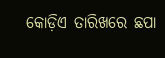କୋଡ଼ିଏ ତାରିଖରେ ଛପା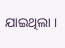ଯାଇଥିଲା ।